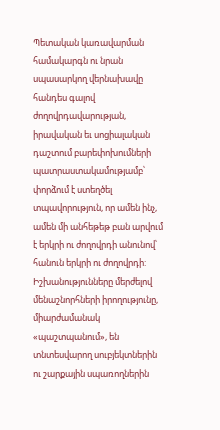Պետական կառավարման համակարգն ու նրան սպասարկող վերնախավը հանդես գալով ժողովրդավարության, իրավական եւ սոցիալական դաշտում բարեփոխումների պատրաստակամությամբ՝ փորձում է ստեղծել տպավորություն, որ ամեն ինչ, ամեն մի անհեթեթ բան արվում է երկրի ու ժողովրդի անունով՝ հանուն երկրի ու ժողովրդի: Իշխանությունները մերժելով մենաշնորհների իրողությունը, միարժամանակ «պաշտպանում», են տնտեսվարող սուբյեկտներին ու շարքային սպառողներին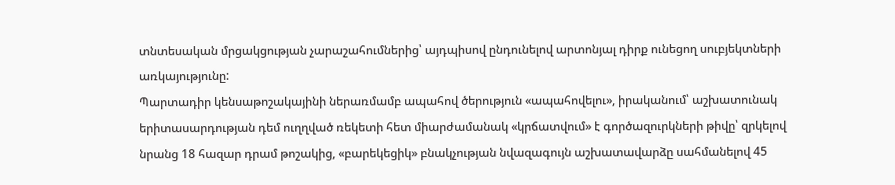տնտեսական մրցակցության չարաշահումներից՝ այդպիսով ընդունելով արտոնյալ դիրք ունեցող սուբյեկտների առկայությունը:
Պարտադիր կենսաթոշակայինի ներառմամբ ապահով ծերություն «ապահովելու», իրականում՝ աշխատունակ երիտասարդության դեմ ուղղված ռեկետի հետ միարժամանակ «կրճատվում» է գործազուրկների թիվը՝ զրկելով նրանց 18 հազար դրամ թոշակից, «բարեկեցիկ» բնակչության նվազագույն աշխատավարձը սահմանելով 45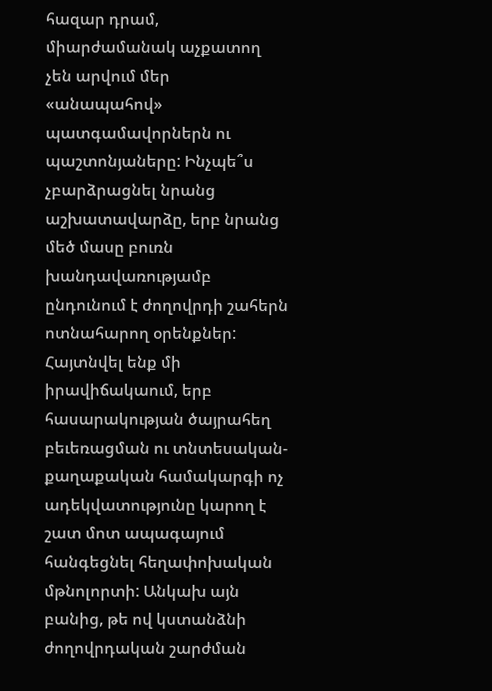հազար դրամ, միարժամանակ աչքատող չեն արվում մեր «անապահով» պատգամավորներն ու պաշտոնյաները: Ինչպե՞ս չբարձրացնել նրանց աշխատավարձը, երբ նրանց մեծ մասը բուռն խանդավառությամբ ընդունում է ժողովրդի շահերն ոտնահարող օրենքներ: Հայտնվել ենք մի իրավիճակաում, երբ հասարակության ծայրահեղ բեւեռացման ու տնտեսական-քաղաքական համակարգի ոչ ադեկվատությունը կարող է շատ մոտ ապագայում հանգեցնել հեղափոխական մթնոլորտի: Անկախ այն բանից, թե ով կստանձնի ժողովրդական շարժման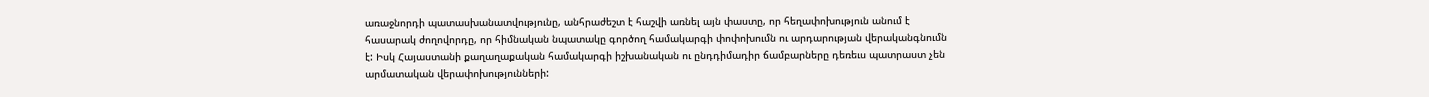առաջնորդի պատասխանատվությունը, անհրաժեշտ է հաշվի առնել այն փաստը, որ հեղափոխություն անում է հասարակ ժողովորդը, որ հիմնական նպատակը գործող համակարգի փոփոխումն ու արդարության վերականգնումն է: Իսկ Հայաստանի քաղաղաքական համակարգի իշխանական ու ընդդիմադիր ճամբարները դեռեւս պատրաստ չեն արմատական վերափոխությունների: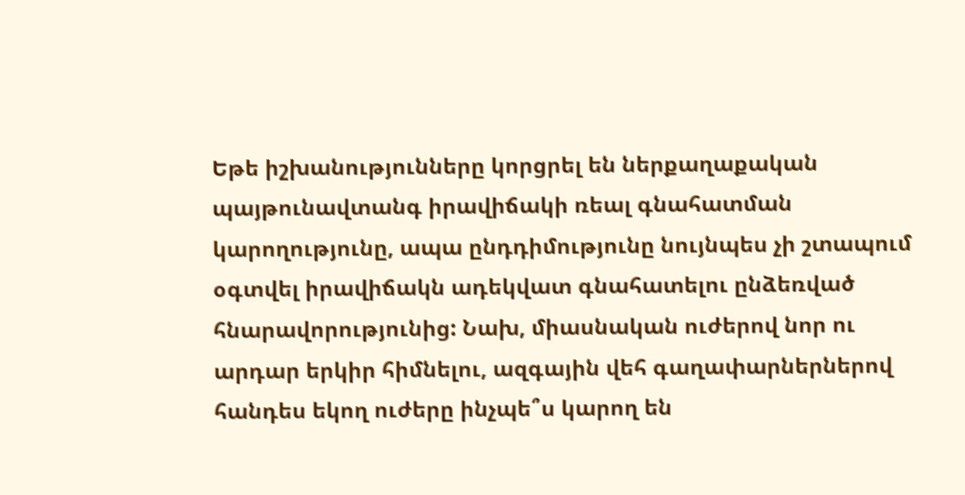Եթե իշխանությունները կորցրել են ներքաղաքական պայթունավտանգ իրավիճակի ռեալ գնահատման կարողությունը, ապա ընդդիմությունը նույնպես չի շտապում օգտվել իրավիճակն ադեկվատ գնահատելու ընձեռված հնարավորությունից: Նախ, միասնական ուժերով նոր ու արդար երկիր հիմնելու, ազգային վեհ գաղափարներներով հանդես եկող ուժերը ինչպե՞ս կարող են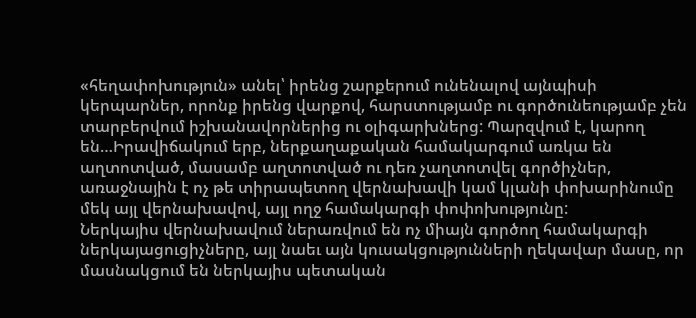«հեղափոխություն» անել՝ իրենց շարքերում ունենալով այնպիսի կերպարներ, որոնք իրենց վարքով, հարստությամբ ու գործունեությամբ չեն տարբերվում իշխանավորներից ու օլիգարխներց: Պարզվում է, կարող են…Իրավիճակում երբ, ներքաղաքական համակարգում առկա են աղտոտված, մասամբ աղտոտված ու դեռ չաղտոտվել գործիչներ, առաջնային է ոչ թե տիրապետող վերնախավի կամ կլանի փոխարինումը մեկ այլ վերնախավով, այլ ողջ համակարգի փոփոխությունը:
Ներկայիս վերնախավում ներառվում են ոչ միայն գործող համակարգի ներկայացուցիչները, այլ նաեւ այն կուսակցությունների ղեկավար մասը, որ մասնակցում են ներկայիս պետական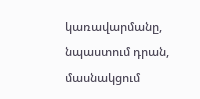կառավարմանը, նպաստում դրան, մասնակցում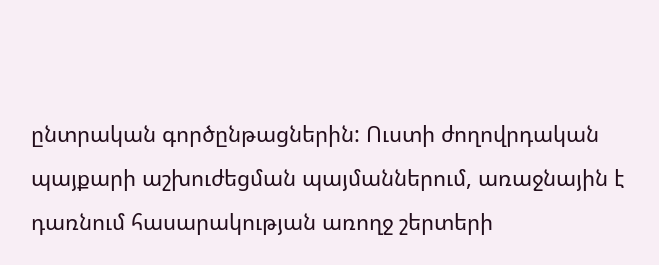ընտրական գործընթացներին: Ուստի ժողովրդական պայքարի աշխուժեցման պայմաններում, առաջնային է դառնում հասարակության առողջ շերտերի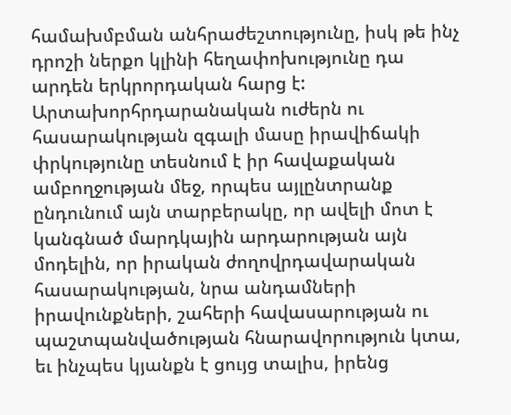համախմբման անհրաժեշտությունը, իսկ թե ինչ դրոշի ներքո կլինի հեղափոխությունը դա արդեն երկրորդական հարց է: Արտախորհրդարանական ուժերն ու հասարակության զգալի մասը իրավիճակի փրկությունը տեսնում է իր հավաքական ամբողջության մեջ, որպես այլընտրանք ընդունում այն տարբերակը, որ ավելի մոտ է կանգնած մարդկային արդարության այն մոդելին, որ իրական ժողովրդավարական հասարակության, նրա անդամների իրավունքների, շահերի հավասարության ու պաշտպանվածության հնարավորություն կտա, եւ ինչպես կյանքն է ցույց տալիս, իրենց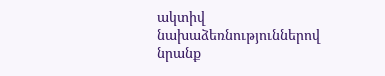ակտիվ նախաձեռնություններով նրանք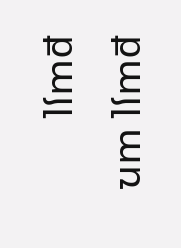քայլ առ քայլ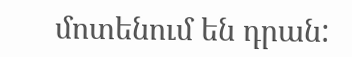մոտենում են դրան: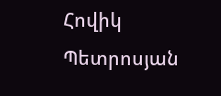Հովիկ Պետրոսյան